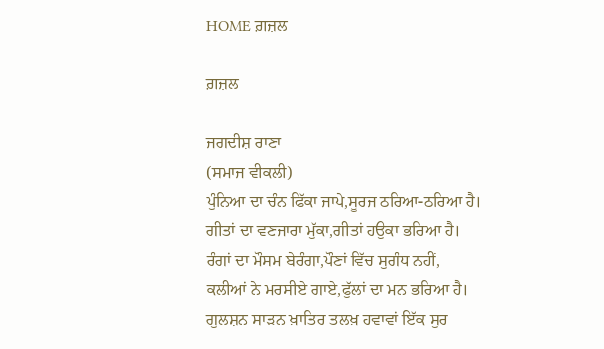HOME ਗ਼ਜ਼ਲ

ਗ਼ਜ਼ਲ

ਜਗਦੀਸ਼ ਰਾਣਾ
(ਸਮਾਜ ਵੀਕਲੀ)
ਪੁੰਨਿਆ ਦਾ ਚੰਨ ਫਿੱਕਾ ਜਾਪੇ,ਸੂਰਜ ਠਰਿਆ-ਠਰਿਆ ਹੈ।
ਗੀਤਾਂ ਦਾ ਵਣਜਾਰਾ ਮੁੱਕਾ,ਗੀਤਾਂ ਹਉਕਾ ਭਰਿਆ ਹੈ।
ਰੰਗਾਂ ਦਾ ਮੌਸਮ ਬੇਰੰਗਾ,ਪੌਣਾਂ ਵਿੱਚ ਸੁਗੰਧ ਨਹੀਂ,
ਕਲੀਆਂ ਨੇ ਮਰਸੀਏ ਗਾਏ,ਫੁੱਲਾਂ ਦਾ ਮਨ ਭਰਿਆ ਹੈ।
ਗੁਲਸ਼ਨ ਸਾੜਨ ਖ਼ਾਤਿਰ ਤਲਖ਼ ਹਵਾਵਾਂ ਇੱਕ ਸੁਰ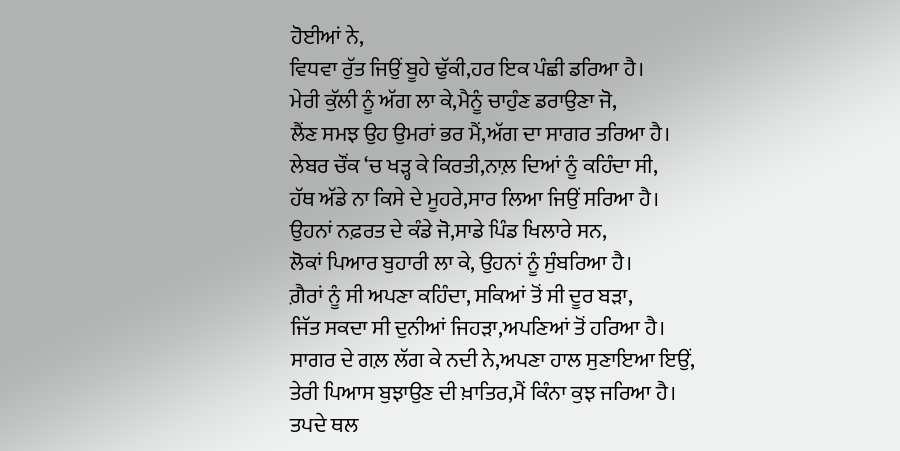ਹੋਈਆਂ ਨੇ,
ਵਿਧਵਾ ਰੁੱਤ ਜਿਉਂ ਬੂਹੇ ਢੁੱਕੀ,ਹਰ ਇਕ ਪੰਛੀ ਡਰਿਆ ਹੈ।
ਮੇਰੀ ਕੁੱਲੀ ਨੂੰ ਅੱਗ ਲਾ ਕੇ,ਮੈਨੂੰ ਚਾਹੁੰਣ ਡਰਾਉਣਾ ਜੋ,
ਲੈਂਣ ਸਮਝ ਉਹ ਉਮਰਾਂ ਭਰ ਮੈਂ,ਅੱਗ ਦਾ ਸਾਗਰ ਤਰਿਆ ਹੈ।
ਲੇਬਰ ਚੌਂਕ ‘ਚ ਖੜ੍ਹ ਕੇ ਕਿਰਤੀ,ਨਾਲ਼ ਦਿਆਂ ਨੂੰ ਕਹਿੰਦਾ ਸੀ,
ਹੱਥ ਅੱਡੇ ਨਾ ਕਿਸੇ ਦੇ ਮੂਹਰੇ,ਸਾਰ ਲਿਆ ਜਿਉਂ ਸਰਿਆ ਹੈ।
ਉਹਨਾਂ ਨਫ਼ਰਤ ਦੇ ਕੰਡੇ ਜੋ,ਸਾਡੇ ਪਿੰਡ ਖਿਲਾਰੇ ਸਨ,
ਲੋਕਾਂ ਪਿਆਰ ਬੁਹਾਰੀ ਲਾ ਕੇ, ਉਹਨਾਂ ਨੂੰ ਸੁੰਬਰਿਆ ਹੈ।
ਗ਼ੈਰਾਂ ਨੂੰ ਸੀ ਅਪਣਾ ਕਹਿੰਦਾ, ਸਕਿਆਂ ਤੋਂ ਸੀ ਦੂਰ ਬੜਾ,
ਜਿੱਤ ਸਕਦਾ ਸੀ ਦੁਨੀਆਂ ਜਿਹੜਾ,ਅਪਣਿਆਂ ਤੋਂ ਹਰਿਆ ਹੈ।
ਸਾਗਰ ਦੇ ਗਲ਼ ਲੱਗ ਕੇ ਨਦੀ ਨੇ,ਅਪਣਾ ਹਾਲ ਸੁਣਾਇਆ ਇਉਂ,
ਤੇਰੀ ਪਿਆਸ ਬੁਝਾਉਣ ਦੀ ਖ਼ਾਤਿਰ,ਮੈਂ ਕਿੰਨਾ ਕੁਝ ਜਰਿਆ ਹੈ।
ਤਪਦੇ ਥਲ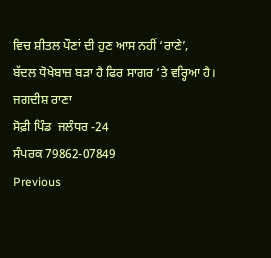ਵਿਚ ਸ਼ੀਤਲ ਪੌਣਾਂ ਦੀ ਹੁਣ ਆਸ ਨਹੀਂ ‘ਰਾਣੇ’,
ਬੱਦਲ ਧੋਖੇਬਾਜ਼ ਬੜਾ ਹੈ ਫਿਰ ਸਾਗਰ ‘ਤੇ ਵਰ੍ਹਿਆ ਹੈ।
ਜਗਦੀਸ਼ ਰਾਣਾ
ਸੋਫ਼ੀ ਪਿੰਡ  ਜਲੰਧਰ -24
ਸੰਪਰਕ 79862-07849
Previous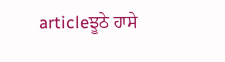articleਝੂਠੇ ਹਾਸੇ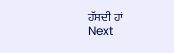ਹੱਸਦੀ ਹਾਂ
Next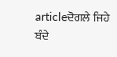articleਦੋਗਲੇ ਜਿਹੇ ਬੰਦੇ